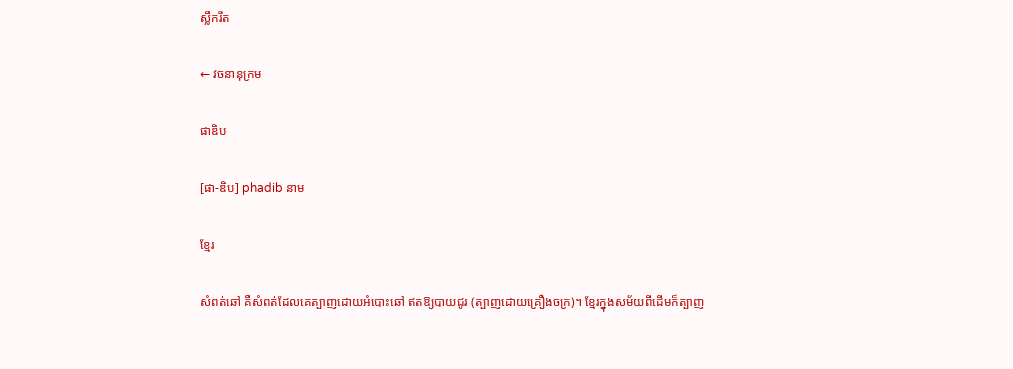ស្លឹករឹត

← វចនានុក្រម

ផាឌិប

[ផា-ឌិប] phadib នាម

ខ្មែរ

សំពត់ឆៅ គឺសំពត់ដែលគេត្បាញដោយអំបោះឆៅ ឥតឱ្យបាយជូរ (ត្បាញដោយគ្រឿងចក្រ)។ ខ្មែរក្នុងសម័យពីដើមក៏ត្បាញ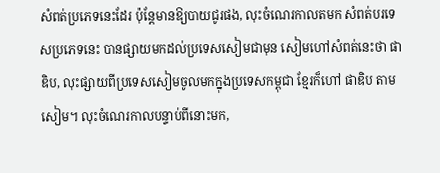សំពត់ប្រភេទនេះដែរ ប៉ុន្តែមានឱ្យបាយជូរផង, លុះចំណេរកាលតមក សំពត់បរទេសប្រភេទនេះ បានផ្សាយមកដល់ប្រទេសសៀមជាមុន សៀមហៅសំពត់នេះថា ផាឌិប, លុះផ្សាយពីប្រទេសសៀមចូលមកក្នុងប្រទេសកម្ពុជា ខ្មែរក៏ហៅ ផាឌិប តាមសៀម។ លុះចំណេរកាលបន្ទាប់ពីនោះមក,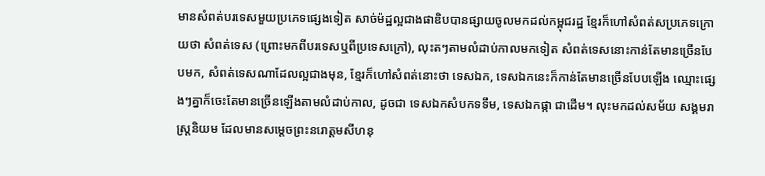មានសំពត់បរទេសមួយប្រភេទផ្សេងទៀត សាច់ម៉ដ្ឋល្អជាងផាឌិបបានផ្សាយចូលមកដល់កម្ពុជរដ្ឋ ខ្មែរក៏ហៅសំពត់សប្រភេទក្រោយថា សំពត់ទេស (ព្រោះមកពីបរទេសឬពីប្រទេសក្រៅ), លុះតៗតាមលំដាប់កាលមកទៀត សំពត់ទេសនោះកាន់តែមានច្រើនបែបមក, សំពត់ទេសណាដែលល្អជាងមុន, ខ្មែរក៏ហៅសំពត់នោះថា ទេសឯក, ទេសឯកនេះក៏កាន់តែមានច្រើនបែបឡើង ឈ្មោះផ្សេងៗគ្នាក៏ចេះតែមានច្រើនឡើងតាមលំដាប់កាល, ដូចជា ទេសឯកសំបកទទឹម, ទេសឯកផ្កា ជាដើម។ លុះមកដល់សម័យ សង្គមរាស្ត្រនិយម ដែលមានសម្ដេចព្រះនរោត្តមសីហនុ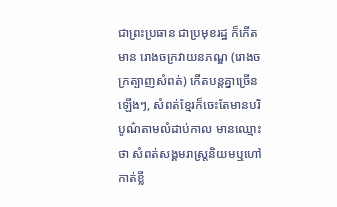ជាព្រះប្រធាន ជាប្រមុខរដ្ឋ ក៏កើតមាន រោងចក្រវាយនភណ្ឌ (រោងចក្រត្បាញសំពត់) កើតបន្តគ្នាច្រើនឡើងៗ, សំពត់ខ្មែរក៏ចេះតែមានបរិបូណ៌តាមលំដាប់កាល មានឈ្មោះថា សំពត់សង្គមរាស្ត្រនិយមឬហៅកាត់ខ្លី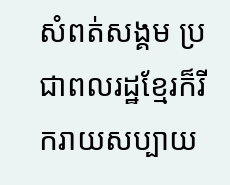សំពត់សង្គម ប្រជាពលរដ្ឋខ្មែរក៏រីករាយសប្បាយ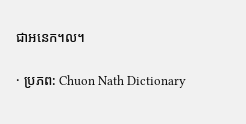ជាអនេក។ល។

· ប្រភព: Chuon Nath Dictionary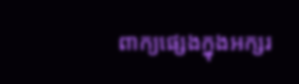ពាក្យផ្សេងក្នុងអក្សរ